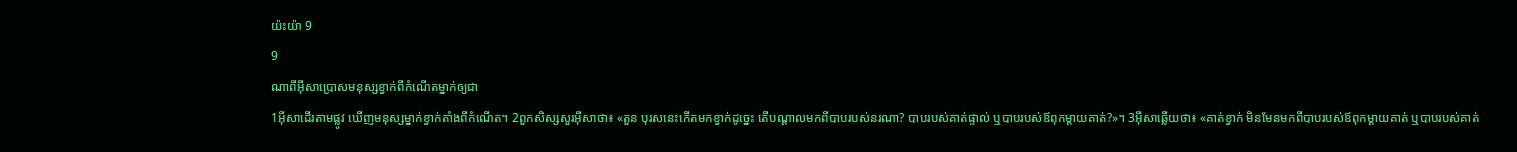យ៉ះយ៉ា 9
9
ណាពីអ៊ីសាប្រោសមនុស្សខ្វាក់ពីកំណើតម្នាក់ឲ្យជា
1អ៊ីសាដើរតាមផ្លូវ ឃើញមនុស្សម្នាក់ខ្វាក់តាំងពីកំណើត។ 2ពួកសិស្សសួរអ៊ីសាថា៖ «តួន បុរសនេះកើតមកខ្វាក់ដូច្នេះ តើបណ្ដាលមកពីបាបរបស់នរណា? បាបរបស់គាត់ផ្ទាល់ ឬបាបរបស់ឪពុកម្ដាយគាត់?»។ 3អ៊ីសាឆ្លើយថា៖ «គាត់ខ្វាក់ មិនមែនមកពីបាបរបស់ឪពុកម្ដាយគាត់ ឬបាបរបស់គាត់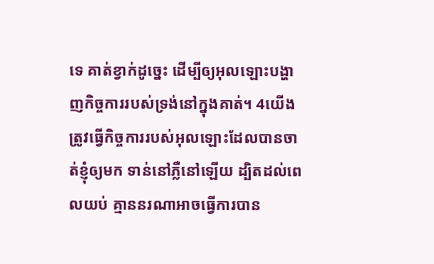ទេ គាត់ខ្វាក់ដូច្នេះ ដើម្បីឲ្យអុលឡោះបង្ហាញកិច្ចការរបស់ទ្រង់នៅក្នុងគាត់។ 4យើងត្រូវធ្វើកិច្ចការរបស់អុលឡោះដែលបានចាត់ខ្ញុំឲ្យមក ទាន់នៅភ្លឺនៅឡើយ ដ្បិតដល់ពេលយប់ គ្មាននរណាអាចធ្វើការបាន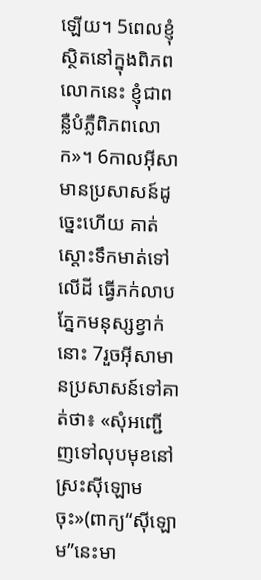ឡើយ។ 5ពេលខ្ញុំស្ថិតនៅក្នុងពិភពលោកនេះ ខ្ញុំជាពន្លឺបំភ្លឺពិភពលោក»។ 6កាលអ៊ីសាមានប្រសាសន៍ដូច្នេះហើយ គាត់ស្ដោះទឹកមាត់ទៅលើដី ធ្វើភក់លាបភ្នែកមនុស្សខ្វាក់នោះ 7រួចអ៊ីសាមានប្រសាសន៍ទៅគាត់ថា៖ «សុំអញ្ជើញទៅលុបមុខនៅស្រះស៊ីឡោមចុះ»(ពាក្យ“ស៊ីឡោម”នេះមា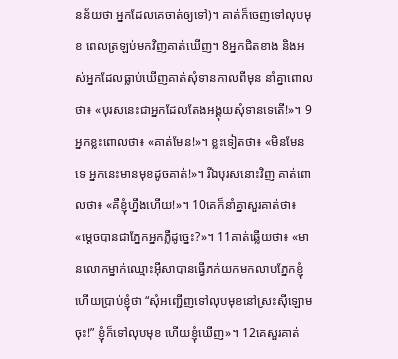នន័យថា អ្នកដែលគេចាត់ឲ្យទៅ)។ គាត់ក៏ចេញទៅលុបមុខ ពេលត្រឡប់មកវិញគាត់ឃើញ។ 8អ្នកជិតខាង និងអស់អ្នកដែលធ្លាប់ឃើញគាត់សុំទានកាលពីមុន នាំគ្នាពោលថា៖ «បុរសនេះជាអ្នកដែលតែងអង្គុយសុំទានទេតើ!»។ 9អ្នកខ្លះពោលថា៖ «គាត់មែន!»។ ខ្លះទៀតថា៖ «មិនមែនទេ អ្នកនេះមានមុខដូចគាត់!»។ រីឯបុរសនោះវិញ គាត់ពោលថា៖ «គឺខ្ញុំហ្នឹងហើយ!»។ 10គេក៏នាំគ្នាសួរគាត់ថា៖ «ម្ដេចបានជាភ្នែកអ្នកភ្លឺដូច្នេះ?»។ 11គាត់ឆ្លើយថា៖ «មានលោកម្នាក់ឈ្មោះអ៊ីសាបានធ្វើភក់យកមកលាបភ្នែកខ្ញុំ ហើយប្រាប់ខ្ញុំថា “សុំអញ្ជើញទៅលុបមុខនៅស្រះស៊ីឡោមចុះ!” ខ្ញុំក៏ទៅលុបមុខ ហើយខ្ញុំឃើញ»។ 12គេសួរគាត់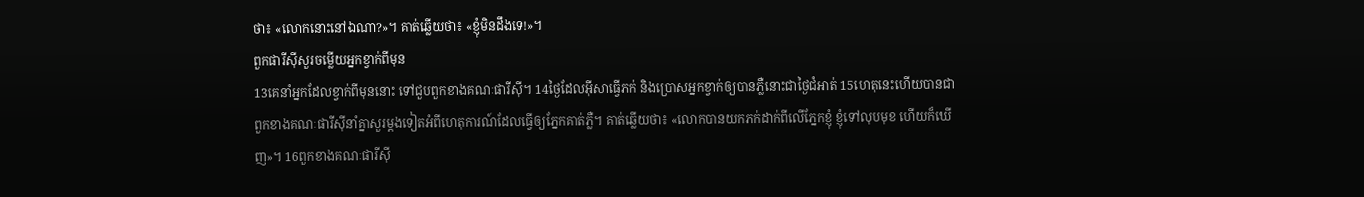ថា៖ «លោកនោះនៅឯណា?»។ គាត់ឆ្លើយថា៖ «ខ្ញុំមិនដឹងទេ!»។
ពួកផារីស៊ីសួរចម្លើយអ្នកខ្វាក់ពីមុន
13គេនាំអ្នកដែលខ្វាក់ពីមុននោះ ទៅជួបពួកខាងគណៈផារីស៊ី។ 14ថ្ងៃដែលអ៊ីសាធ្វើភក់ និងប្រោសអ្នកខ្វាក់ឲ្យបានភ្លឺនោះជាថ្ងៃជំអាត់ 15ហេតុនេះហើយបានជាពួកខាងគណៈផារីស៊ីនាំគ្នាសួរម្ដងទៀតអំពីហេតុការណ៍ដែលធ្វើឲ្យភ្នែកគាត់ភ្លឺ។ គាត់ឆ្លើយថា៖ «លោកបានយកភក់ដាក់ពីលើភ្នែកខ្ញុំ ខ្ញុំទៅលុបមុខ ហើយក៏ឃើញ»។ 16ពួកខាងគណៈផារីស៊ី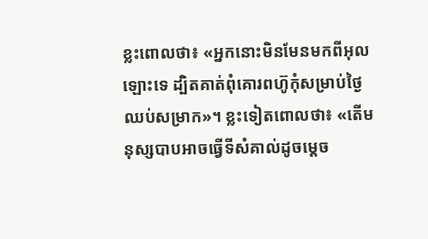ខ្លះពោលថា៖ «អ្នកនោះមិនមែនមកពីអុលឡោះទេ ដ្បិតគាត់ពុំគោរពហ៊ូកុំសម្រាប់ថ្ងៃឈប់សម្រាក»។ ខ្លះទៀតពោលថា៖ «តើមនុស្សបាបអាចធ្វើទីសំគាល់ដូចម្ដេច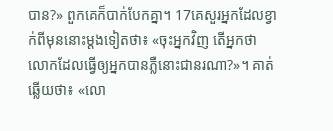បាន?» ពួកគេក៏បាក់បែកគ្នា។ 17គេសួរអ្នកដែលខ្វាក់ពីមុននោះម្ដងទៀតថា៖ «ចុះអ្នកវិញ តើអ្នកថា លោកដែលធ្វើឲ្យអ្នកបានភ្លឺនោះជានរណា?»។ គាត់ឆ្លើយថា៖ «លោ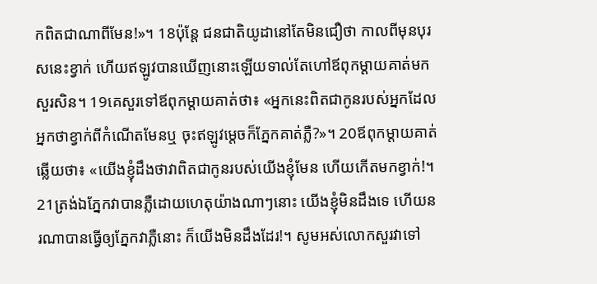កពិតជាណាពីមែន!»។ 18ប៉ុន្តែ ជនជាតិយូដានៅតែមិនជឿថា កាលពីមុនបុរសនេះខ្វាក់ ហើយឥឡូវបានឃើញនោះឡើយទាល់តែហៅឪពុកម្ដាយគាត់មកសួរសិន។ 19គេសួរទៅឪពុកម្ដាយគាត់ថា៖ «អ្នកនេះពិតជាកូនរបស់អ្នកដែលអ្នកថាខ្វាក់ពីកំណើតមែនឬ ចុះឥឡូវម្ដេចក៏ភ្នែកគាត់ភ្លឺ?»។ 20ឪពុកម្ដាយគាត់ឆ្លើយថា៖ «យើងខ្ញុំដឹងថាវាពិតជាកូនរបស់យើងខ្ញុំមែន ហើយកើតមកខ្វាក់!។ 21ត្រង់ឯភ្នែកវាបានភ្លឺដោយហេតុយ៉ាងណាៗនោះ យើងខ្ញុំមិនដឹងទេ ហើយនរណាបានធ្វើឲ្យភ្នែកវាភ្លឺនោះ ក៏យើងមិនដឹងដែរ!។ សូមអស់លោកសួរវាទៅ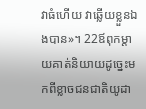វាធំហើយ វាឆ្លើយខ្លួនឯងបាន»។ 22ឪពុកម្ដាយគាត់និយាយដូច្នេះមកពីខ្លាចជនជាតិយូដា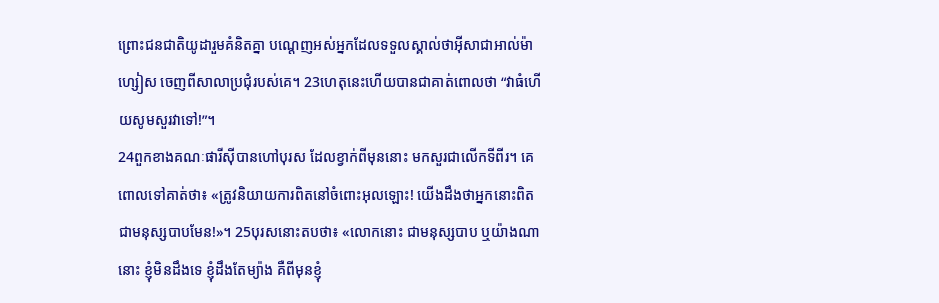ព្រោះជនជាតិយូដារួមគំនិតគ្នា បណ្ដេញអស់អ្នកដែលទទួលស្គាល់ថាអ៊ីសាជាអាល់ម៉ាហ្សៀស ចេញពីសាលាប្រជុំរបស់គេ។ 23ហេតុនេះហើយបានជាគាត់ពោលថា “វាធំហើយសូមសួរវាទៅ!”។
24ពួកខាងគណៈផារីស៊ីបានហៅបុរស ដែលខ្វាក់ពីមុននោះ មកសួរជាលើកទីពីរ។ គេពោលទៅគាត់ថា៖ «ត្រូវនិយាយការពិតនៅចំពោះអុលឡោះ! យើងដឹងថាអ្នកនោះពិតជាមនុស្សបាបមែន!»។ 25បុរសនោះតបថា៖ «លោកនោះ ជាមនុស្សបាប ឬយ៉ាងណានោះ ខ្ញុំមិនដឹងទេ ខ្ញុំដឹងតែម្យ៉ាង គឺពីមុនខ្ញុំ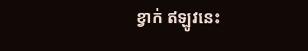ខ្វាក់ ឥឡូវនេះ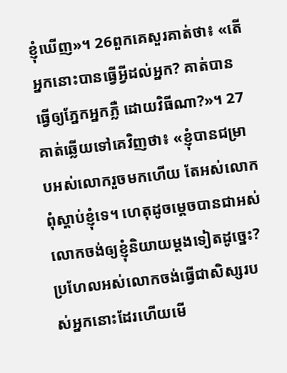ខ្ញុំឃើញ»។ 26ពួកគេសួរគាត់ថា៖ «តើអ្នកនោះបានធ្វើអ្វីដល់អ្នក? គាត់បានធ្វើឲ្យភ្នែកអ្នកភ្លឺ ដោយវិធីណា?»។ 27គាត់ឆ្លើយទៅគេវិញថា៖ «ខ្ញុំបានជម្រាបអស់លោករួចមកហើយ តែអស់លោកពុំស្ដាប់ខ្ញុំទេ។ ហេតុដូចម្ដេចបានជាអស់លោកចង់ឲ្យខ្ញុំនិយាយម្ដងទៀតដូច្នេះ? ប្រហែលអស់លោកចង់ធ្វើជាសិស្សរបស់អ្នកនោះដែរហើយមើ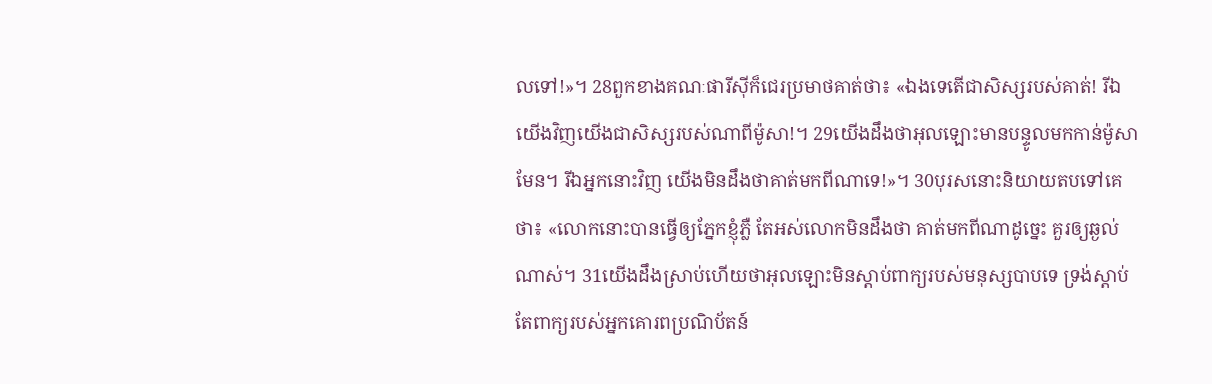លទៅ!»។ 28ពួកខាងគណៈផារីស៊ីក៏ជេរប្រមាថគាត់ថា៖ «ឯងទេតើជាសិស្សរបស់គាត់! រីឯយើងវិញយើងជាសិស្សរបស់ណាពីម៉ូសា!។ 29យើងដឹងថាអុលឡោះមានបន្ទូលមកកាន់ម៉ូសាមែន។ រីឯអ្នកនោះវិញ យើងមិនដឹងថាគាត់មកពីណាទេ!»។ 30បុរសនោះនិយាយតបទៅគេថា៖ «លោកនោះបានធ្វើឲ្យភ្នែកខ្ញុំភ្លឺ តែអស់លោកមិនដឹងថា គាត់មកពីណាដូច្នេះ គួរឲ្យឆ្ងល់ណាស់។ 31យើងដឹងស្រាប់ហើយថាអុលឡោះមិនស្ដាប់ពាក្យរបស់មនុស្សបាបទេ ទ្រង់ស្ដាប់តែពាក្យរបស់អ្នកគោរពប្រណិប័តន៍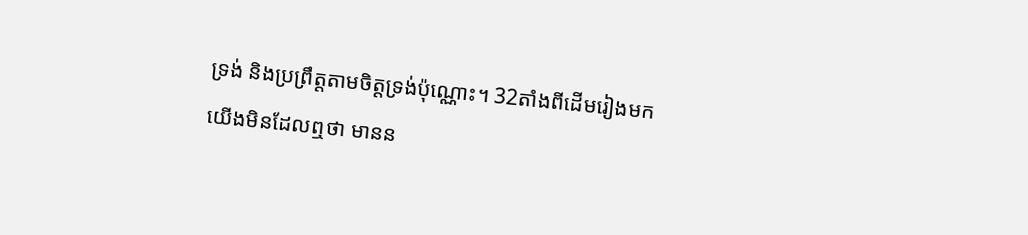ទ្រង់ និងប្រព្រឹត្ដតាមចិត្តទ្រង់ប៉ុណ្ណោះ។ 32តាំងពីដើមរៀងមកយើងមិនដែលឮថា មានន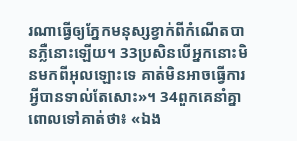រណាធ្វើឲ្យភ្នែកមនុស្សខ្វាក់ពីកំណើតបានភ្លឺនោះឡើយ។ 33ប្រសិនបើអ្នកនោះមិនមកពីអុលឡោះទេ គាត់មិនអាចធ្វើការអ្វីបានទាល់តែសោះ»។ 34ពួកគេនាំគ្នាពោលទៅគាត់ថា៖ «ឯង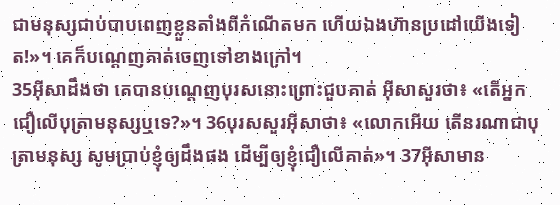ជាមនុស្សជាប់បាបពេញខ្លួនតាំងពីកំណើតមក ហើយឯងហ៊ានប្រដៅយើងទៀត!»។ គេក៏បណ្ដេញគាត់ចេញទៅខាងក្រៅ។
35អ៊ីសាដឹងថា គេបានបណ្ដេញបុរសនោះព្រោះជួបគាត់ អ៊ីសាសួរថា៖ «តើអ្នកជឿលើបុត្រាមនុស្សឬទេ?»។ 36បុរសសួរអ៊ីសាថា៖ «លោកអើយ តើនរណាជាបុត្រាមនុស្ស សូមប្រាប់ខ្ញុំឲ្យដឹងផង ដើម្បីឲ្យខ្ញុំជឿលើគាត់»។ 37អ៊ីសាមាន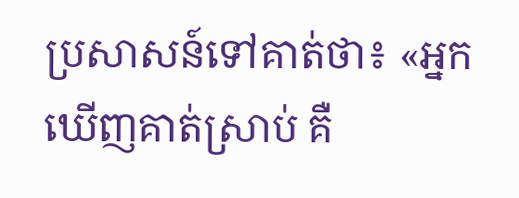ប្រសាសន៍ទៅគាត់ថា៖ «អ្នកឃើញគាត់ស្រាប់ គឺ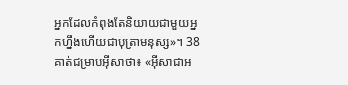អ្នកដែលកំពុងតែនិយាយជាមួយអ្នកហ្នឹងហើយជាបុត្រាមនុស្ស»។ 38គាត់ជម្រាបអ៊ីសាថា៖ «អ៊ីសាជាអ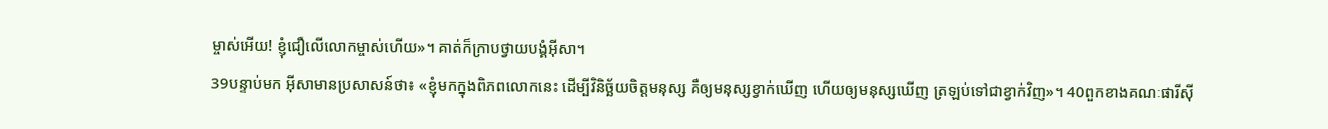ម្ចាស់អើយ! ខ្ញុំជឿលើលោកម្ចាស់ហើយ»។ គាត់ក៏ក្រាបថ្វាយបង្គំអ៊ីសា។
39បន្ទាប់មក អ៊ីសាមានប្រសាសន៍ថា៖ «ខ្ញុំមកក្នុងពិភពលោកនេះ ដើម្បីវិនិច្ឆ័យចិត្ដមនុស្ស គឺឲ្យមនុស្សខ្វាក់ឃើញ ហើយឲ្យមនុស្សឃើញ ត្រឡប់ទៅជាខ្វាក់វិញ»។ 40ពួកខាងគណៈផារីស៊ី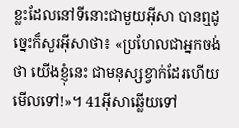ខ្លះដែលនៅទីនោះជាមួយអ៊ីសា បានឮដូច្នេះក៏សួរអ៊ីសាថា៖ «ប្រហែលជាអ្នកចង់ថា យើងខ្ញុំនេះ ជាមនុស្សខ្វាក់ដែរហើយមើលទៅ!»។ 41អ៊ីសាឆ្លើយទៅ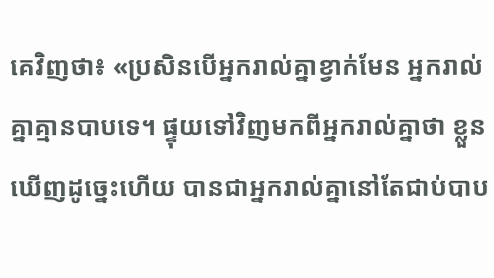គេវិញថា៖ «ប្រសិនបើអ្នករាល់គ្នាខ្វាក់មែន អ្នករាល់គ្នាគ្មានបាបទេ។ ផ្ទុយទៅវិញមកពីអ្នករាល់គ្នាថា ខ្លួនឃើញដូច្នេះហើយ បានជាអ្នករាល់គ្នានៅតែជាប់បាប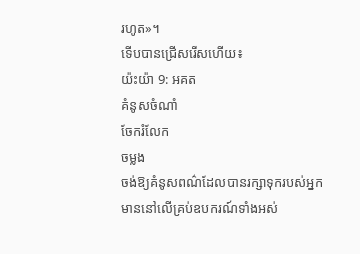រហូត»។
ទើបបានជ្រើសរើសហើយ៖
យ៉ះយ៉ា 9: អគត
គំនូសចំណាំ
ចែករំលែក
ចម្លង
ចង់ឱ្យគំនូសពណ៌ដែលបានរក្សាទុករបស់អ្នក មាននៅលើគ្រប់ឧបករណ៍ទាំងអស់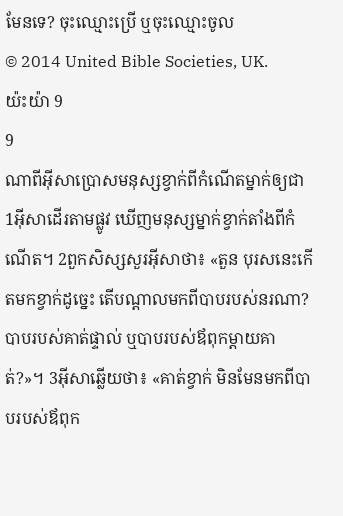មែនទេ? ចុះឈ្មោះប្រើ ឬចុះឈ្មោះចូល
© 2014 United Bible Societies, UK.
យ៉ះយ៉ា 9
9
ណាពីអ៊ីសាប្រោសមនុស្សខ្វាក់ពីកំណើតម្នាក់ឲ្យជា
1អ៊ីសាដើរតាមផ្លូវ ឃើញមនុស្សម្នាក់ខ្វាក់តាំងពីកំណើត។ 2ពួកសិស្សសួរអ៊ីសាថា៖ «តួន បុរសនេះកើតមកខ្វាក់ដូច្នេះ តើបណ្ដាលមកពីបាបរបស់នរណា? បាបរបស់គាត់ផ្ទាល់ ឬបាបរបស់ឪពុកម្ដាយគាត់?»។ 3អ៊ីសាឆ្លើយថា៖ «គាត់ខ្វាក់ មិនមែនមកពីបាបរបស់ឪពុក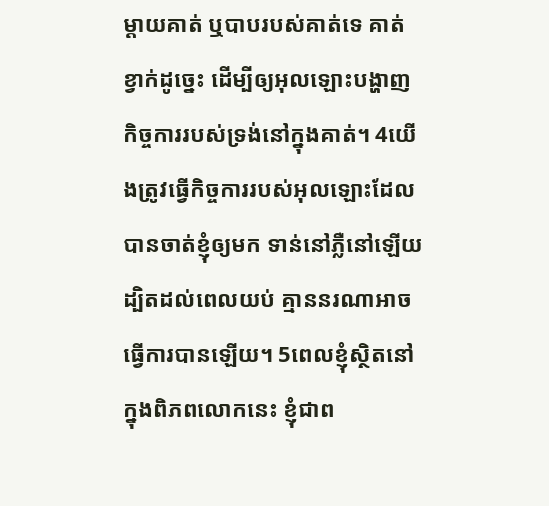ម្ដាយគាត់ ឬបាបរបស់គាត់ទេ គាត់ខ្វាក់ដូច្នេះ ដើម្បីឲ្យអុលឡោះបង្ហាញកិច្ចការរបស់ទ្រង់នៅក្នុងគាត់។ 4យើងត្រូវធ្វើកិច្ចការរបស់អុលឡោះដែលបានចាត់ខ្ញុំឲ្យមក ទាន់នៅភ្លឺនៅឡើយ ដ្បិតដល់ពេលយប់ គ្មាននរណាអាចធ្វើការបានឡើយ។ 5ពេលខ្ញុំស្ថិតនៅក្នុងពិភពលោកនេះ ខ្ញុំជាព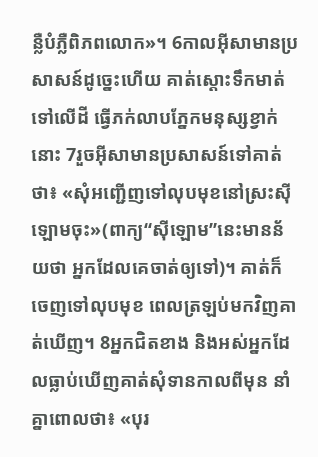ន្លឺបំភ្លឺពិភពលោក»។ 6កាលអ៊ីសាមានប្រសាសន៍ដូច្នេះហើយ គាត់ស្ដោះទឹកមាត់ទៅលើដី ធ្វើភក់លាបភ្នែកមនុស្សខ្វាក់នោះ 7រួចអ៊ីសាមានប្រសាសន៍ទៅគាត់ថា៖ «សុំអញ្ជើញទៅលុបមុខនៅស្រះស៊ីឡោមចុះ»(ពាក្យ“ស៊ីឡោម”នេះមានន័យថា អ្នកដែលគេចាត់ឲ្យទៅ)។ គាត់ក៏ចេញទៅលុបមុខ ពេលត្រឡប់មកវិញគាត់ឃើញ។ 8អ្នកជិតខាង និងអស់អ្នកដែលធ្លាប់ឃើញគាត់សុំទានកាលពីមុន នាំគ្នាពោលថា៖ «បុរ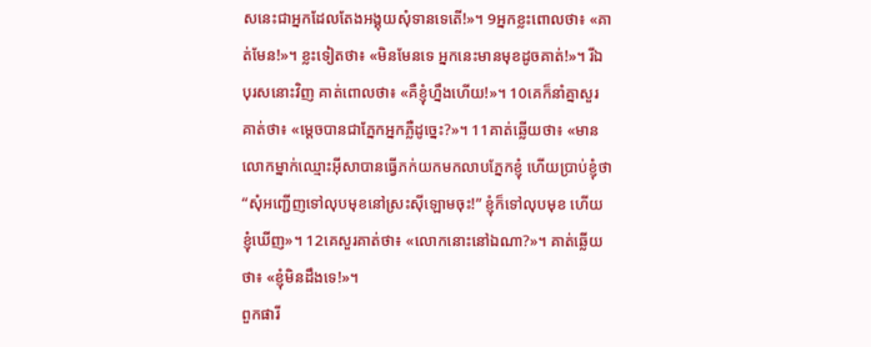សនេះជាអ្នកដែលតែងអង្គុយសុំទានទេតើ!»។ 9អ្នកខ្លះពោលថា៖ «គាត់មែន!»។ ខ្លះទៀតថា៖ «មិនមែនទេ អ្នកនេះមានមុខដូចគាត់!»។ រីឯបុរសនោះវិញ គាត់ពោលថា៖ «គឺខ្ញុំហ្នឹងហើយ!»។ 10គេក៏នាំគ្នាសួរគាត់ថា៖ «ម្ដេចបានជាភ្នែកអ្នកភ្លឺដូច្នេះ?»។ 11គាត់ឆ្លើយថា៖ «មានលោកម្នាក់ឈ្មោះអ៊ីសាបានធ្វើភក់យកមកលាបភ្នែកខ្ញុំ ហើយប្រាប់ខ្ញុំថា “សុំអញ្ជើញទៅលុបមុខនៅស្រះស៊ីឡោមចុះ!” ខ្ញុំក៏ទៅលុបមុខ ហើយខ្ញុំឃើញ»។ 12គេសួរគាត់ថា៖ «លោកនោះនៅឯណា?»។ គាត់ឆ្លើយថា៖ «ខ្ញុំមិនដឹងទេ!»។
ពួកផារី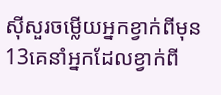ស៊ីសួរចម្លើយអ្នកខ្វាក់ពីមុន
13គេនាំអ្នកដែលខ្វាក់ពី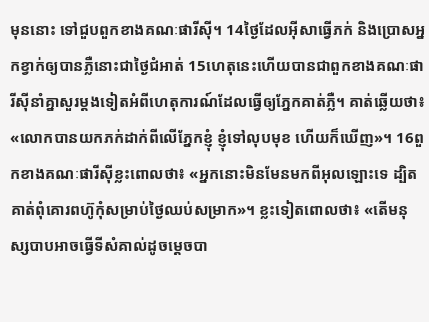មុននោះ ទៅជួបពួកខាងគណៈផារីស៊ី។ 14ថ្ងៃដែលអ៊ីសាធ្វើភក់ និងប្រោសអ្នកខ្វាក់ឲ្យបានភ្លឺនោះជាថ្ងៃជំអាត់ 15ហេតុនេះហើយបានជាពួកខាងគណៈផារីស៊ីនាំគ្នាសួរម្ដងទៀតអំពីហេតុការណ៍ដែលធ្វើឲ្យភ្នែកគាត់ភ្លឺ។ គាត់ឆ្លើយថា៖ «លោកបានយកភក់ដាក់ពីលើភ្នែកខ្ញុំ ខ្ញុំទៅលុបមុខ ហើយក៏ឃើញ»។ 16ពួកខាងគណៈផារីស៊ីខ្លះពោលថា៖ «អ្នកនោះមិនមែនមកពីអុលឡោះទេ ដ្បិតគាត់ពុំគោរពហ៊ូកុំសម្រាប់ថ្ងៃឈប់សម្រាក»។ ខ្លះទៀតពោលថា៖ «តើមនុស្សបាបអាចធ្វើទីសំគាល់ដូចម្ដេចបា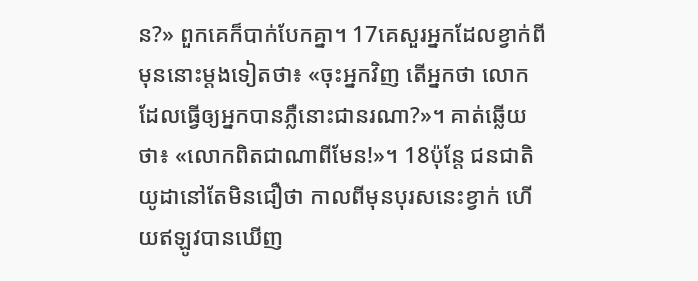ន?» ពួកគេក៏បាក់បែកគ្នា។ 17គេសួរអ្នកដែលខ្វាក់ពីមុននោះម្ដងទៀតថា៖ «ចុះអ្នកវិញ តើអ្នកថា លោកដែលធ្វើឲ្យអ្នកបានភ្លឺនោះជានរណា?»។ គាត់ឆ្លើយថា៖ «លោកពិតជាណាពីមែន!»។ 18ប៉ុន្តែ ជនជាតិយូដានៅតែមិនជឿថា កាលពីមុនបុរសនេះខ្វាក់ ហើយឥឡូវបានឃើញ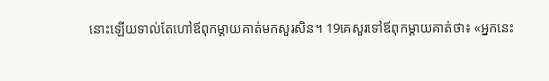នោះឡើយទាល់តែហៅឪពុកម្ដាយគាត់មកសួរសិន។ 19គេសួរទៅឪពុកម្ដាយគាត់ថា៖ «អ្នកនេះ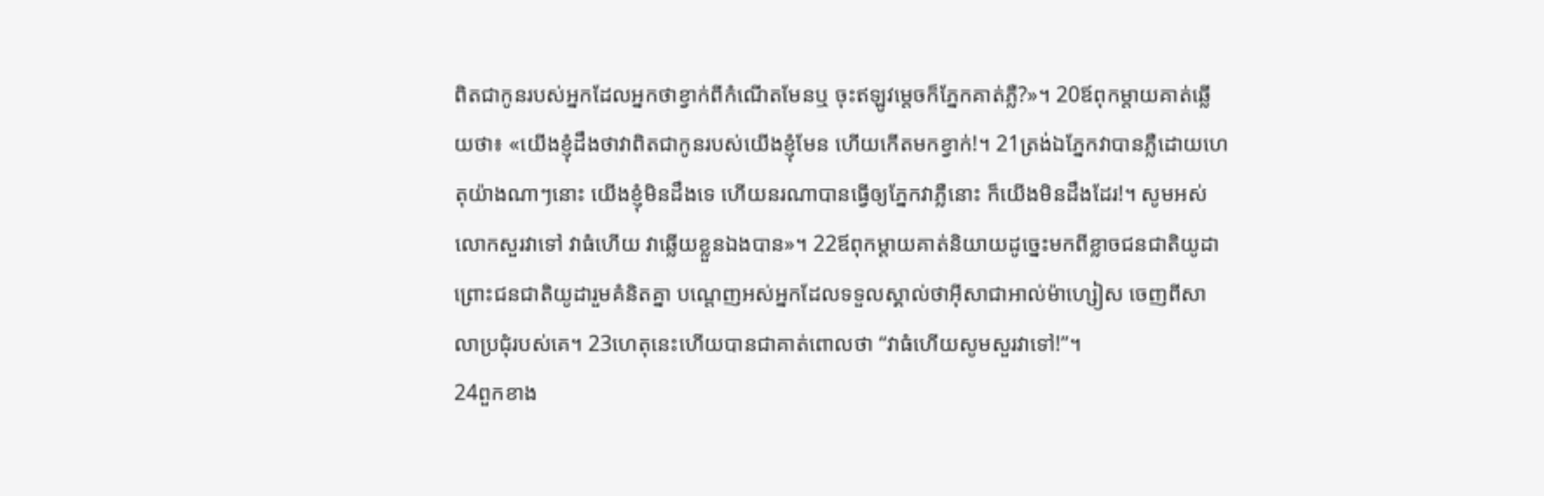ពិតជាកូនរបស់អ្នកដែលអ្នកថាខ្វាក់ពីកំណើតមែនឬ ចុះឥឡូវម្ដេចក៏ភ្នែកគាត់ភ្លឺ?»។ 20ឪពុកម្ដាយគាត់ឆ្លើយថា៖ «យើងខ្ញុំដឹងថាវាពិតជាកូនរបស់យើងខ្ញុំមែន ហើយកើតមកខ្វាក់!។ 21ត្រង់ឯភ្នែកវាបានភ្លឺដោយហេតុយ៉ាងណាៗនោះ យើងខ្ញុំមិនដឹងទេ ហើយនរណាបានធ្វើឲ្យភ្នែកវាភ្លឺនោះ ក៏យើងមិនដឹងដែរ!។ សូមអស់លោកសួរវាទៅ វាធំហើយ វាឆ្លើយខ្លួនឯងបាន»។ 22ឪពុកម្ដាយគាត់និយាយដូច្នេះមកពីខ្លាចជនជាតិយូដា ព្រោះជនជាតិយូដារួមគំនិតគ្នា បណ្ដេញអស់អ្នកដែលទទួលស្គាល់ថាអ៊ីសាជាអាល់ម៉ាហ្សៀស ចេញពីសាលាប្រជុំរបស់គេ។ 23ហេតុនេះហើយបានជាគាត់ពោលថា “វាធំហើយសូមសួរវាទៅ!”។
24ពួកខាង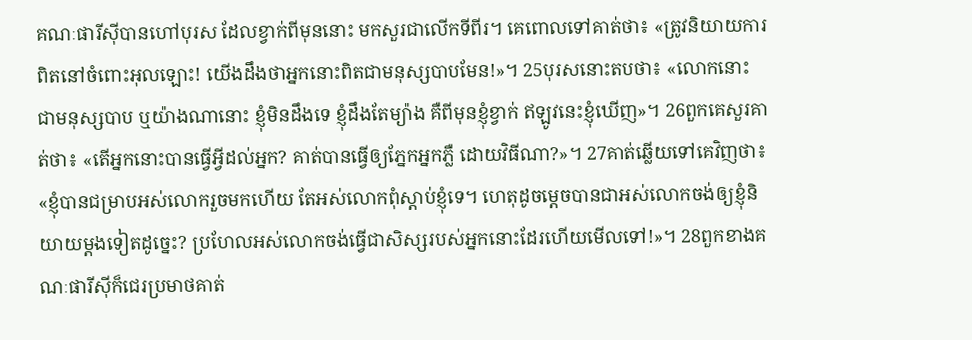គណៈផារីស៊ីបានហៅបុរស ដែលខ្វាក់ពីមុននោះ មកសួរជាលើកទីពីរ។ គេពោលទៅគាត់ថា៖ «ត្រូវនិយាយការពិតនៅចំពោះអុលឡោះ! យើងដឹងថាអ្នកនោះពិតជាមនុស្សបាបមែន!»។ 25បុរសនោះតបថា៖ «លោកនោះ ជាមនុស្សបាប ឬយ៉ាងណានោះ ខ្ញុំមិនដឹងទេ ខ្ញុំដឹងតែម្យ៉ាង គឺពីមុនខ្ញុំខ្វាក់ ឥឡូវនេះខ្ញុំឃើញ»។ 26ពួកគេសួរគាត់ថា៖ «តើអ្នកនោះបានធ្វើអ្វីដល់អ្នក? គាត់បានធ្វើឲ្យភ្នែកអ្នកភ្លឺ ដោយវិធីណា?»។ 27គាត់ឆ្លើយទៅគេវិញថា៖ «ខ្ញុំបានជម្រាបអស់លោករួចមកហើយ តែអស់លោកពុំស្ដាប់ខ្ញុំទេ។ ហេតុដូចម្ដេចបានជាអស់លោកចង់ឲ្យខ្ញុំនិយាយម្ដងទៀតដូច្នេះ? ប្រហែលអស់លោកចង់ធ្វើជាសិស្សរបស់អ្នកនោះដែរហើយមើលទៅ!»។ 28ពួកខាងគណៈផារីស៊ីក៏ជេរប្រមាថគាត់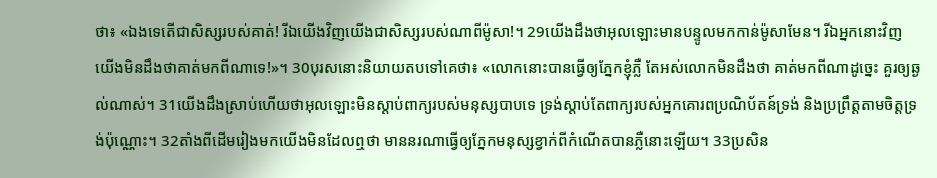ថា៖ «ឯងទេតើជាសិស្សរបស់គាត់! រីឯយើងវិញយើងជាសិស្សរបស់ណាពីម៉ូសា!។ 29យើងដឹងថាអុលឡោះមានបន្ទូលមកកាន់ម៉ូសាមែន។ រីឯអ្នកនោះវិញ យើងមិនដឹងថាគាត់មកពីណាទេ!»។ 30បុរសនោះនិយាយតបទៅគេថា៖ «លោកនោះបានធ្វើឲ្យភ្នែកខ្ញុំភ្លឺ តែអស់លោកមិនដឹងថា គាត់មកពីណាដូច្នេះ គួរឲ្យឆ្ងល់ណាស់។ 31យើងដឹងស្រាប់ហើយថាអុលឡោះមិនស្ដាប់ពាក្យរបស់មនុស្សបាបទេ ទ្រង់ស្ដាប់តែពាក្យរបស់អ្នកគោរពប្រណិប័តន៍ទ្រង់ និងប្រព្រឹត្ដតាមចិត្តទ្រង់ប៉ុណ្ណោះ។ 32តាំងពីដើមរៀងមកយើងមិនដែលឮថា មាននរណាធ្វើឲ្យភ្នែកមនុស្សខ្វាក់ពីកំណើតបានភ្លឺនោះឡើយ។ 33ប្រសិន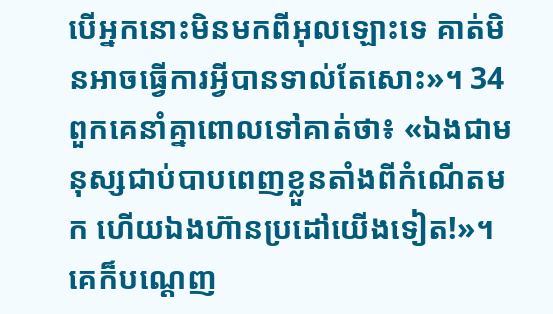បើអ្នកនោះមិនមកពីអុលឡោះទេ គាត់មិនអាចធ្វើការអ្វីបានទាល់តែសោះ»។ 34ពួកគេនាំគ្នាពោលទៅគាត់ថា៖ «ឯងជាមនុស្សជាប់បាបពេញខ្លួនតាំងពីកំណើតមក ហើយឯងហ៊ានប្រដៅយើងទៀត!»។ គេក៏បណ្ដេញ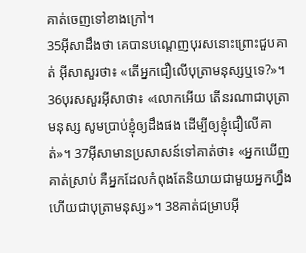គាត់ចេញទៅខាងក្រៅ។
35អ៊ីសាដឹងថា គេបានបណ្ដេញបុរសនោះព្រោះជួបគាត់ អ៊ីសាសួរថា៖ «តើអ្នកជឿលើបុត្រាមនុស្សឬទេ?»។ 36បុរសសួរអ៊ីសាថា៖ «លោកអើយ តើនរណាជាបុត្រាមនុស្ស សូមប្រាប់ខ្ញុំឲ្យដឹងផង ដើម្បីឲ្យខ្ញុំជឿលើគាត់»។ 37អ៊ីសាមានប្រសាសន៍ទៅគាត់ថា៖ «អ្នកឃើញគាត់ស្រាប់ គឺអ្នកដែលកំពុងតែនិយាយជាមួយអ្នកហ្នឹងហើយជាបុត្រាមនុស្ស»។ 38គាត់ជម្រាបអ៊ី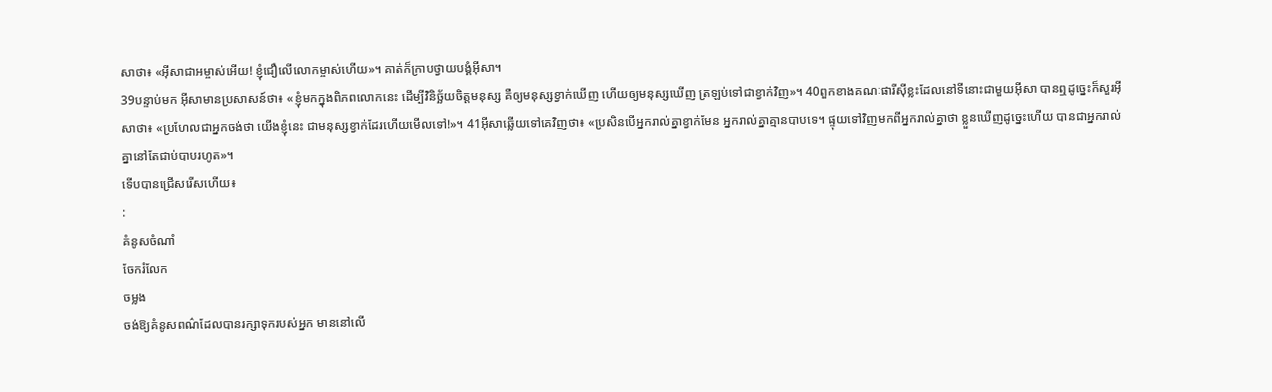សាថា៖ «អ៊ីសាជាអម្ចាស់អើយ! ខ្ញុំជឿលើលោកម្ចាស់ហើយ»។ គាត់ក៏ក្រាបថ្វាយបង្គំអ៊ីសា។
39បន្ទាប់មក អ៊ីសាមានប្រសាសន៍ថា៖ «ខ្ញុំមកក្នុងពិភពលោកនេះ ដើម្បីវិនិច្ឆ័យចិត្ដមនុស្ស គឺឲ្យមនុស្សខ្វាក់ឃើញ ហើយឲ្យមនុស្សឃើញ ត្រឡប់ទៅជាខ្វាក់វិញ»។ 40ពួកខាងគណៈផារីស៊ីខ្លះដែលនៅទីនោះជាមួយអ៊ីសា បានឮដូច្នេះក៏សួរអ៊ីសាថា៖ «ប្រហែលជាអ្នកចង់ថា យើងខ្ញុំនេះ ជាមនុស្សខ្វាក់ដែរហើយមើលទៅ!»។ 41អ៊ីសាឆ្លើយទៅគេវិញថា៖ «ប្រសិនបើអ្នករាល់គ្នាខ្វាក់មែន អ្នករាល់គ្នាគ្មានបាបទេ។ ផ្ទុយទៅវិញមកពីអ្នករាល់គ្នាថា ខ្លួនឃើញដូច្នេះហើយ បានជាអ្នករាល់គ្នានៅតែជាប់បាបរហូត»។
ទើបបានជ្រើសរើសហើយ៖
:
គំនូសចំណាំ
ចែករំលែក
ចម្លង
ចង់ឱ្យគំនូសពណ៌ដែលបានរក្សាទុករបស់អ្នក មាននៅលើ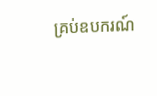គ្រប់ឧបករណ៍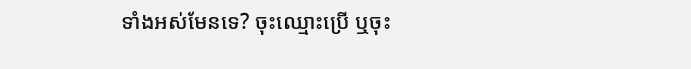ទាំងអស់មែនទេ? ចុះឈ្មោះប្រើ ឬចុះ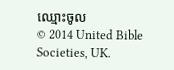ឈ្មោះចូល
© 2014 United Bible Societies, UK.